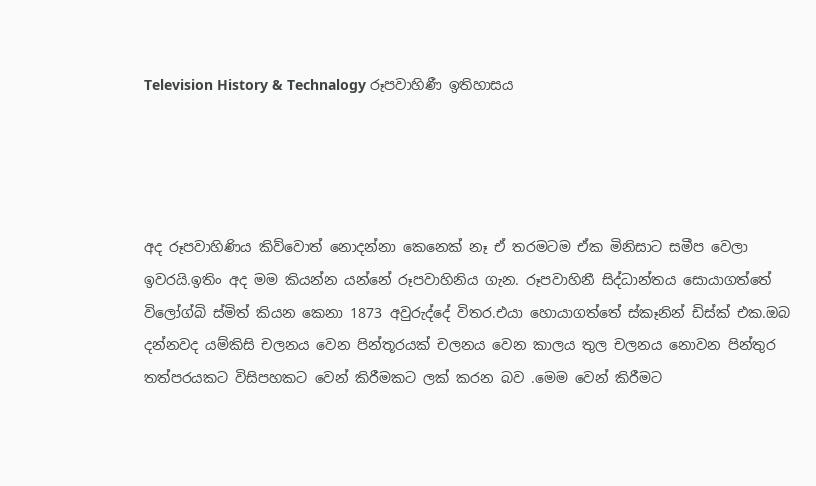Television History & Technalogy රූපවාහිණී ඉතිහාසය




අද රූපවාහිණිය කිව්වොත් නොදන්නා කෙනෙක් නෑ ඒ තරමටම ඒක මිනිසාට සමීප වෙලා ඉවරයි.ඉතිං අද මම කියන්න යන්නේ රූපවාහිනිය ගැන. රූපවාහිනී සිද්ධාන්තය සොයාගත්තේ විලෝග්බි ස්මිත් කියන කෙනා 1873 අවුරුද්දේ විතර.එයා හොයාගත්තේ ස්කෑනින් ඩිස්ක් එක.ඔබ දන්නවද යම්කිසි චලනය වෙන පින්තූරයක් චලනය වෙන කාලය තුල චලනය නොවන පින්තුර තත්පරයකට විසිපහකට වෙන් කිරීමකට ලක් කරන බව .මෙම වෙන් කිරීමට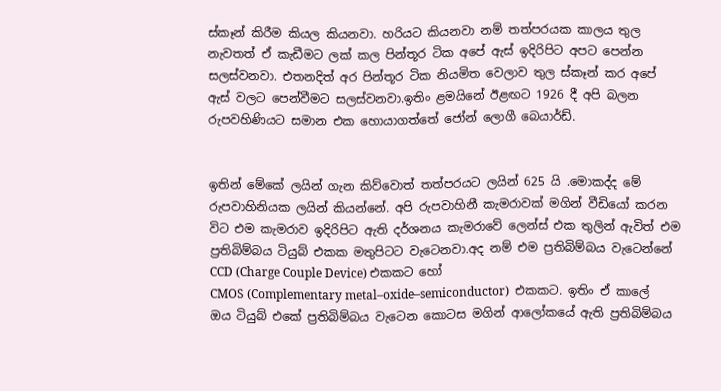ස්කෑන් කිරීම කියල කියනවා. හරියට කියනවා නම් තත්පරයක කාලය තුල නැවතත් ඒ කැඩීමට ලක් කල පින්තූර ටික අපේ ඇස් ඉදිරිපිට අපට පෙන්න සලස්වනවා. එතනදිත් අර පින්තූර ටික නියමිත වෙලාව තුල ස්කෑන් කර අපේ ඇස් වලට පෙන්වීමට සලස්වනවා.ඉතිං ළමයිනේ ඊළඟට 1926 දී අපි බලන රුපවහිණියට සමාන එක හොයාගත්තේ ජෝන් ලොගී බෙයාර්ඩ්.


ඉතින් මේකේ ලයින් ගැන කිව්වොත් තත්පරයට ලයින් 625 යි .මොකද්ද මේ රුපවාහිනියක ලයින් කියන්නේ. අපි රුපවාහිනී කැමරාවක් මගින් වීඩියෝ කරන විට එම කැමරාව ඉදිරිපිට ඇති දර්ශනය කැමරාවේ ලෙන්ස් එක තුලින් ඇවිත් එම ප්‍රතිබිම්බය ටියුබ් එකක මතුපිටට වැටෙනවා.අද නම් එම ප්‍රතිබිම්බය වැටෙන්නේ CCD (Charge Couple Device) එකකට හෝ
CMOS (Complementary metal–oxide–semiconductor)  එකකට. ඉතිං ඒ කාලේ ඔය ටියුබ් එකේ ප්‍රතිබිම්බය වැටෙන කොටස මගින් ආලෝකයේ ඇති ප්‍රතිබිම්බය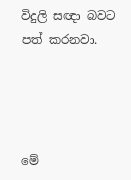විදුලි සඥා බවට පත් කරනවා.




මේ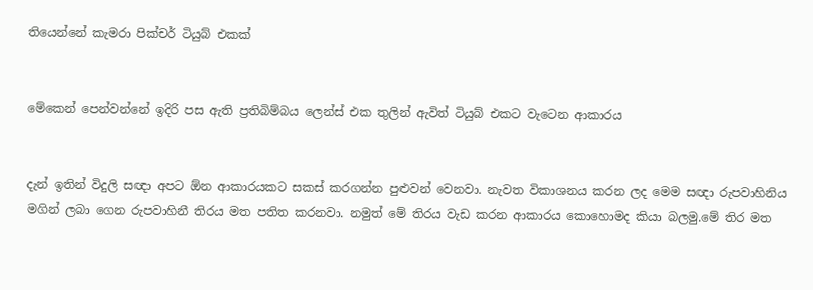තියෙන්නේ කැමරා පික්චර් ටියුබ් එකක්


මේකෙන් පෙන්වන්නේ ඉදිරි පස ඇති ප්‍රතිබිම්බය ලෙන්ස් එක තුලින් ඇවිත් ටියුබ් එකට වැටෙන ආකාරය


දැන් ඉතින් විදුලි සඥා අපට ඕන ආකාරයකට සකස් කරගන්න පුළුවන් වෙනවා. නැවත විකාශනය කරන ලද මෙම සඥා රුපවාහිනිය මගින් ලබා ගෙන රුපවාහිනී තිරය මත පතිත කරනවා. නමුත් මේ තිරය වැඩ කරන ආකාරය කොහොමද කියා බලමු.මේ තිර මත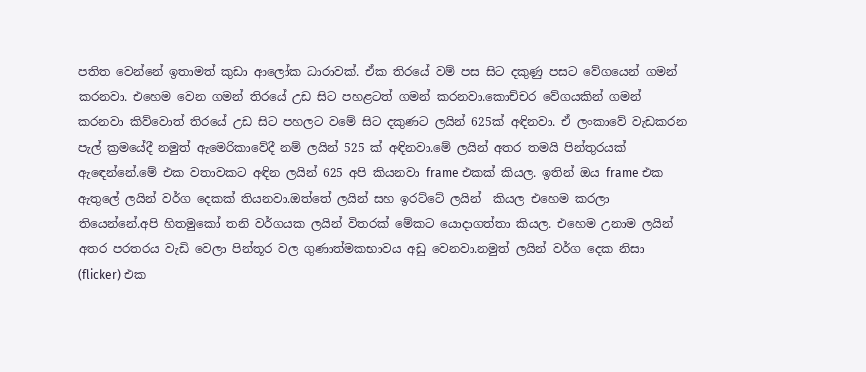පතිත වෙන්නේ ඉතාමත් කුඩා ආලෝක ධාරාවක්. ඒක තිරයේ වම් පස සිට දකුණු පසට වේගයෙන් ගමන් කරනවා. එහෙම වෙන ගමන් තිරයේ උඩ සිට පහළටත් ගමන් කරනවා.කොච්චර වේගයකින් ගමන් කරනවා කිව්වොත් තිරයේ උඩ සිට පහලට වමේ සිට දකුණට ලයින් 625ක් අඳිනවා. ඒ ලංකාවේ වැඩකරන පැල් ක්‍රමයේදී නමුත් ඇමෙරිකාවේදී නම් ලයින් 525 ක් අඳිනවා.මේ ලයින් අතර තමයි පින්තුරයක් ඇඳෙන්නේ.මේ එක වතාවකට අඳින ලයින් 625 අපි කියනවා frame එකක් කියල. ඉතින් ඔය frame එක ඇතුලේ ලයින් වර්ග දෙකක් තියනවා.ඔත්තේ ලයින් සහ ඉරට්ටේ ලයින්  කියල එහෙම කරලා තියෙන්නේ.අපි හිතමුකෝ තනි වර්ගයක ලයින් විතරක් මේකට යොදාගත්තා කියල. එහෙම උනාම ලයින් අතර පරතරය වැඩි වෙලා පින්තූර වල ගුණාත්මකභාවය අඩු වෙනවා.නමුත් ලයින් වර්ග දෙක නිසා (flicker) එක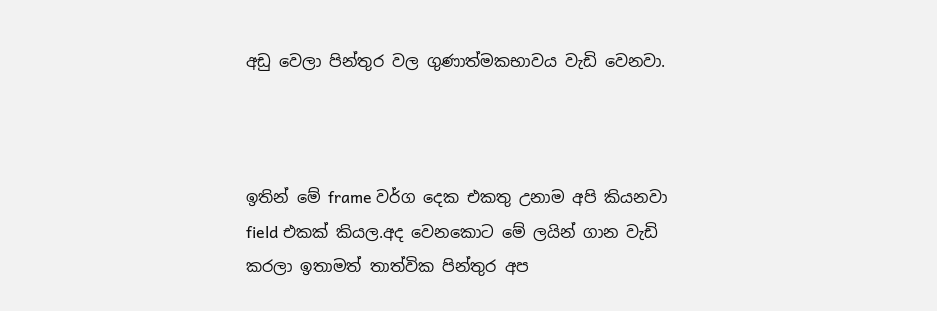අඩු වෙලා පින්තුර වල ගුණාත්මකභාවය වැඩි වෙනවා.



ඉතින් මේ frame වර්ග දෙක එකතු උනාම අපි කියනවා field එකක් කියල.අද වෙනකොට මේ ලයින් ගාන වැඩි කරලා ඉතාමත් තාත්වික පින්තුර අප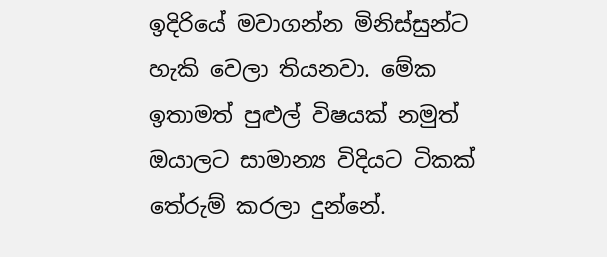ඉදිරියේ මවාගන්න මිනිස්සුන්ට හැකි වෙලා තියනවා. මේක ඉතාමත් පුළුල් විෂයක් නමුත් ඔයාලට සාමාන්‍ය විදියට ටිකක් තේරුම් කරලා දුන්නේ.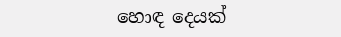හොඳ දෙයක්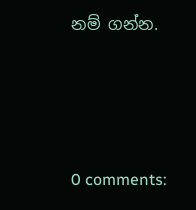නම් ගන්න.






0 comments: